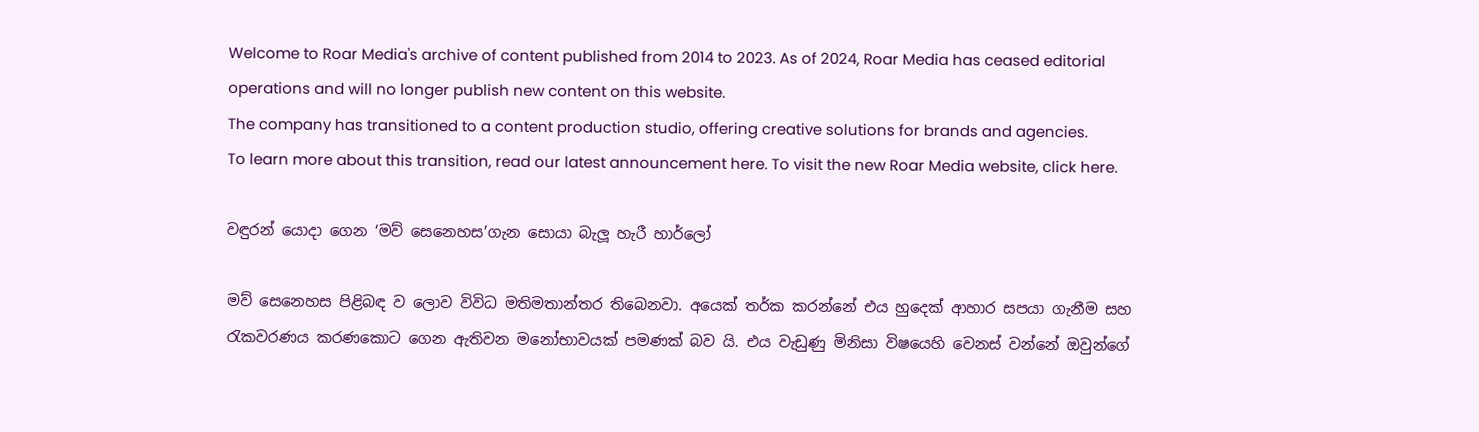Welcome to Roar Media's archive of content published from 2014 to 2023. As of 2024, Roar Media has ceased editorial operations and will no longer publish new content on this website.
The company has transitioned to a content production studio, offering creative solutions for brands and agencies.
To learn more about this transition, read our latest announcement here. To visit the new Roar Media website, click here.

වඳුරන් යොදා ගෙන ‘මව් සෙනෙහස’ගැන සොයා බැලූ හැරී හාර්ලෝ

මව් සෙනෙහස පිළිබඳ ව ලොව විවිධ මතිමතාන්තර තිබෙනවා. අයෙක් තර්ක කරන්නේ එය හුදෙක් ආහාර සපයා ගැනීම සහ රැකවරණය කරණකොට ගෙන ඇතිවන මනෝභාවයක් පමණක් බව යි. එය වැඩුණු මිනිසා විෂයෙහි වෙනස් වන්නේ ඔවුන්ගේ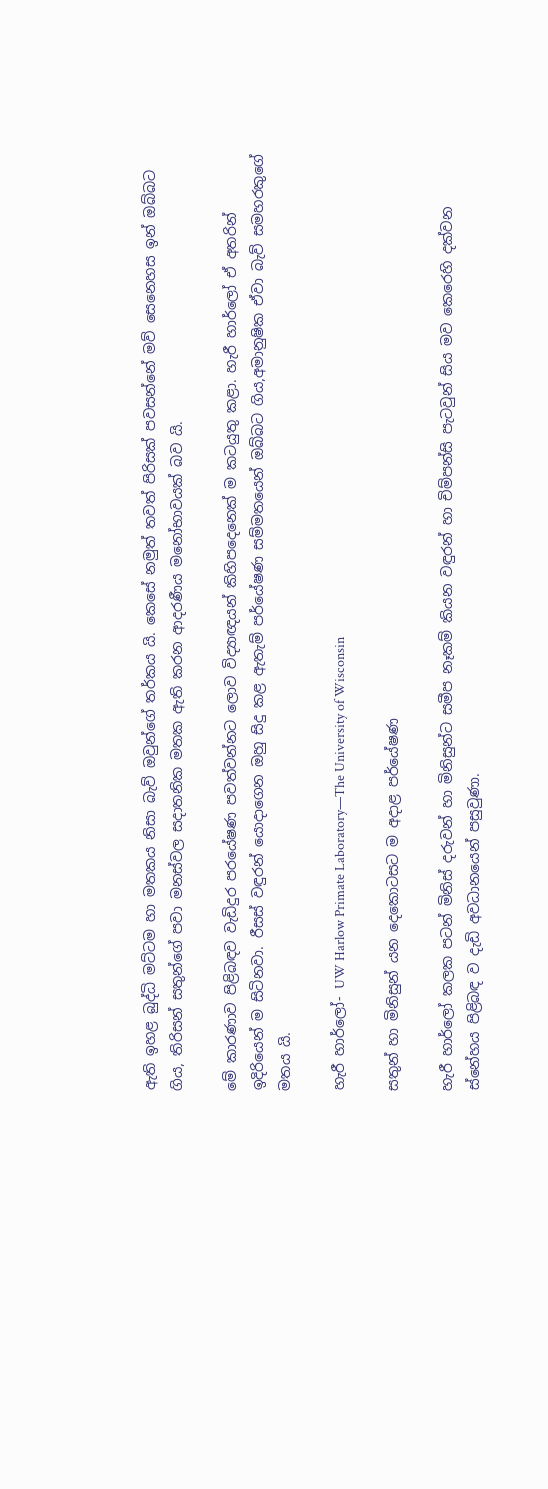ඇති ඉහළ බුද්ධි මට්ටම හා මතකය නිසා බැව් ඔවුන්ගේ තර්කය යි. කෙසේ නමුත් තවත් පිරිසක් පවසන්නේ මව් සෙනෙහස ඉන් ඔබ්බට ගිය, තිරිසන් සතුන්ගේ පවා මනස්වල සදාතනික මතක ඇති කරන ආදරණීය මනෝභාවයක් බව යි.

මේ කාරණාව පිළිබඳව වැඩිදුර පරයේෂණ පවත්වන්නට ලොව විද්‍යාඥයන් කිහිපදෙනෙක් ම කටයුතු කළා. හැරී හාර්ලෝ ඒ අතරින් ඉදිරියෙන් ම සිටිනවා. රීසස් වඳුරන් යොදාගෙන ඔහු සිදු කළ ඇතැම් පර්යේෂණ සම්මතයෙන් ඔබ්බට ගිය,අමානුෂික ඒවා බැව් සමහරකුගේ මතය යි.

හැරී හාර්ලෝ- UW Harlow Primate Laboratory—The University of Wisconsin

සතුන් හා මිනිසුන් යන දෙකොටසට ම අදාළ පර්යේෂණ

හැරී හාර්ලෝ කලක පටන් මිනිස් දරුවන් හා මිනිසුන්ට සමීප නෑකම් කියන වඳුරන් හා චිම්පන්සි පැටවුන් සිය මව කෙරෙහි දක්වන ස්නේහය පිළිබඳ ව දැඩි අවධානයෙන් පසුවුණා.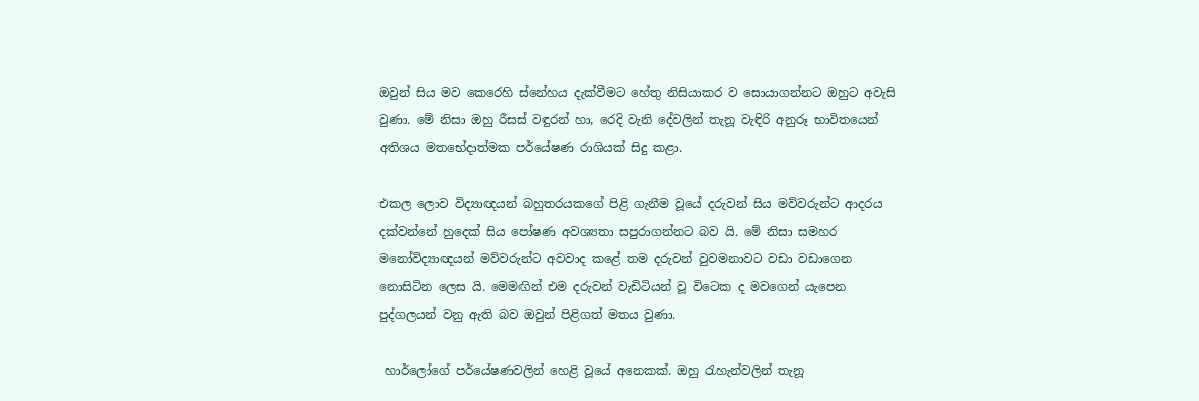ඔවුන් සිය මව කෙරෙහි ස්නේහය දැක්වීමට හේතු නිසියාකර ව සොයාගන්නට ඔහුට අවැසි වුණා. මේ නිසා ඔහු රීසස් වඳුරන් හා, රෙදි වැනි දේවලින් තැනූ වැඳිරි අනුරූ භාවිතයෙන් අතිශය මතභේදාත්මක පර්යේෂණ රාශියක් සිදු කළා.

එකල ලොව විද්‍යාඥයන් බහුතරයකගේ පිළි ගැනීම වූයේ දරුවන් සිය මව්වරුන්ට ආදරය දක්වන්නේ හුදෙක් සිය පෝෂණ අවශ්‍යතා සපුරාගන්නට බව යි. මේ නිසා සමහර මනෝවිද්‍යාඥයන් මව්වරුන්ට අවවාද කළේ තම දරුවන් වුවමනාවට වඩා වඩාගෙන නොසිටින ලෙස යි. මෙමඟින් එම දරුවන් වැඩිටියන් වූ විටෙක ද මවගෙන් යැපෙන පුද්ගලයන් වනු ඇති බව ඔවුන් පිළිගත් මතය වුණා.

 හාර්ලෝගේ පර්යේෂණවලින් හෙළි වූයේ අනෙකක්. ඔහු රැහැන්වලින් තැනූ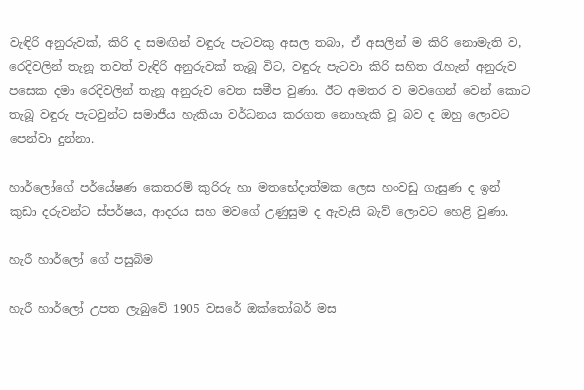වැඳිරි අනුරුවක්, කිරි ද සමඟින් වඳුරු පැටවකු අසල තබා, ඒ අසලින් ම කිරි නොමැති ව, රෙදිවලින් තැනූ තවත් වැඳිරි අනුරුවක් තැබූ විට, වඳුරු පැටවා කිරි සහිත රැහැන් අනුරුව පසෙක දමා රෙදිවලින් තැනූ අනුරුව වෙත සමීප වුණා. ඊට අමතර ව මවගෙන් වෙන් කොට තැබූ වඳුරු පැටවුන්ට සමාජීය හැකියා වර්ධනය කරගත නොහැකි වූ බව ද ඔහු ලොවට පෙන්වා දුන්නා.

හාර්ලෝගේ පර්යේෂණ කෙතරම් කුරිරු හා මතභේදාත්මක ලෙස හංවඩු ගැසුණ ද ඉන් කුඩා දරුවන්ට ස්පර්ෂය, ආදරය සහ මවගේ උණුසුම ද ඇවැසි බැව් ලොවට හෙළි වුණා.

හැරී හාර්ලෝ ගේ පසුබිම

හැරී හාර්ලෝ උපත ලැබුවේ 1905 වසරේ ඔක්තෝබර් මස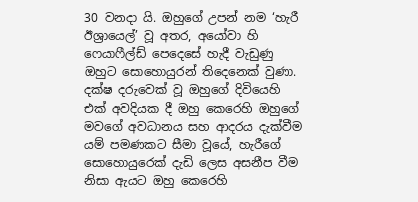30 වනදා යි. ඔහුගේ උපන් නම ‘හැරී ඊශ්‍රායෙල්’ වූ අතර, අයෝවා හි ෆෙයාෆීල්ඩ් පෙදෙසේ හැදී වැඩුණු ඔහුට සොහොයුරන් තිදෙනෙක් වුණා. දක්ෂ දරුවෙක් වූ ඔහුගේ දිවියෙහි එක් අවදියක දී ඔහු කෙරෙහි ඔහුගේ මවගේ අවධානය සහ ආදරය දැක්වීම යම් පමණකට සීමා වූයේ, හැරීගේ සොහොයුරෙක් දැඩි ලෙස අසනීප වීම නිසා ඇයට ඔහු කෙරෙහි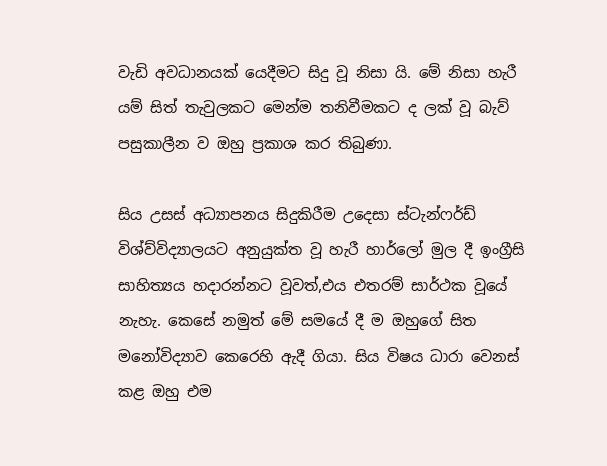වැඩි අවධානයක් යෙදීමට සිදු වූ නිසා යි. මේ නිසා හැරී යම් සිත් තැවුලකට මෙන්ම තනිවීමකට ද ලක් වූ බැව් පසුකාලීන ව ඔහු ප්‍රකාශ කර තිබුණා.

සිය උසස් අධ්‍යාපනය සිදුකිරීම උදෙසා ස්ටැන්ෆර්ඩ් විශ්ව්විද්‍යාලයට අනුයුක්ත වූ හැරී හාර්ලෝ මුල දී ඉංග්‍රීසි සාහිත්‍යය හදාරන්නට වූවත්,එය එතරම් සාර්ථක වූයේ නැහැ. කෙසේ නමුත් මේ සමයේ දී ම ඔහුගේ සිත මනෝවිද්‍යාව කෙරෙහි ඇදී ගියා. සිය විෂය ධාරා වෙනස් කළ ඔහු එම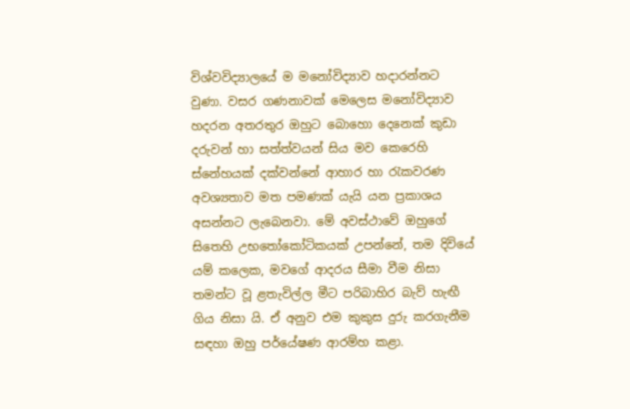විශ්වවිද්‍යාලයේ ම මනෝවිද්‍යාව හදාරන්නට වුණා. වසර ගණනාවක් මෙලෙස මනෝවිද්‍යාව හදරන අතරතුර ඔහුට බොහො දෙනෙක් කුඩා දරුවන් හා සත්ත්වයන් සිය මව කෙරෙහි ස්නේහයක් දක්වන්නේ ආහාර හා රැකවරණ අවශ්‍යතාව මත පමණක් යැයි යන ප්‍රකාශය අසන්නට ලැබෙනවා. මේ අවස්ථාවේ ඔහුගේ සිතෙහි උභතෝකෝටිකයක් උපන්නේ, තම දිවියේ යම් කලෙක, මවගේ ආදරය සීමා වීම නිසා තමන්ට වූ ළතැවිල්ල මීට පරිබාහිර බැව් හැඟී ගිය නිසා යි. ඒ අනුව එම කුකුස දුරු කරගැනීම සඳහා ඔහු පර්යේෂණ ආරම්හ කළා.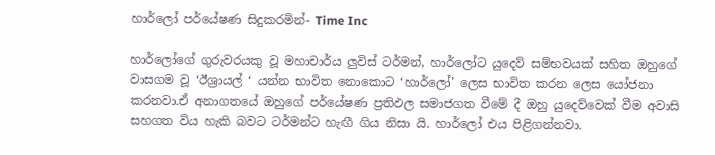හාර්ලෝ පර්යේෂණ සිදුකරමින්- Time Inc

හාර්ලෝගේ ගුරුවරයකු වූ මහාචාර්ය ලුවිස් ටර්මන්, හාර්ලෝට යුදෙව් සම්භවයක් සහිත ඔහුගේ වාසගම වූ ‘ඊශ්‍රායල් ‘ යන්න භාවිත නොකොට ‘හාර්ලෝ’ ලෙස භාවිත කරන ලෙස යෝජනා කරනවා.ඒ අනාගතයේ ඔහුගේ පර්යේෂණ ප්‍රතිඵල සමාජගත වීමේ දී ඔහු යුදෙව්වෙක් වීම අවාසි සහගත විය හැකි බවට ටර්මන්ට හැඟී ගිය නිසා යි. හාර්ලෝ එය පිළිගන්නවා.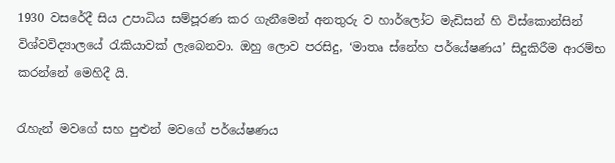1930 වසරේදී සිය උපාධිය සම්පූරණ කර ගැනීමෙන් අනතුරු ව හාර්ලෝට මැඩිසන් හි විස්කොන්සින් විශ්වවිද්‍යාලයේ රැකියාවක් ලැබෙනවා. ඔහු ලොව පරසිදු, ‘මාතෘ ස්නේහ පර්යේෂණය’ සිදුකිරීම ආරම්භ කරන්නේ මෙහිදී යි.

රැහැන් මවගේ සහ පුළුන් මවගේ පර්යේෂණය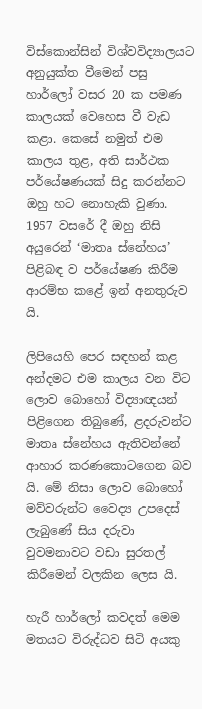විස්කොන්සින් විශ්වවිද්‍යාලයට අනුයුක්ත වීමෙන් පසු හාර්ලෝ වසර 20 ක පමණ කාලයක් වෙහෙස වී වැඩ කළා. කෙසේ නමුත් එම කාලය තුළ, අති සාර්ථක පර්යේෂණයක් සිදු කරන්නට ඔහු හට නොහැකි වුණා. 1957 වසරේ දී ඔහු නිසි අයුරෙන් ‘මාතෘ ස්නේහය’ පිළිබඳ ව පර්යේෂණ කිරීම ආරම්භ කළේ ඉන් අනතුරුව යි.

ලිපියෙහි පෙර සඳහන් කළ අන්දමට එම කාලය වන විට ලොව බොහෝ විද්‍යාඥයන් පිළිගෙන තිබුණේ, ළදරුවන්ට මාතෘ ස්නේහය ඇතිවන්නේ ආහාර කරණකොටගෙන බව යි. මේ නිසා ලොව බොහෝ මව්වරුන්ට වෛද්‍ය උපදෙස් ලැබුණේ සිය දරුවා වුවමනාවට වඩා සුරතල් කිරීමෙන් වලකින ලෙස යි.

හැරී හාර්ලෝ කවදත් මෙම මතයට විරුද්ධව සිටි අයකු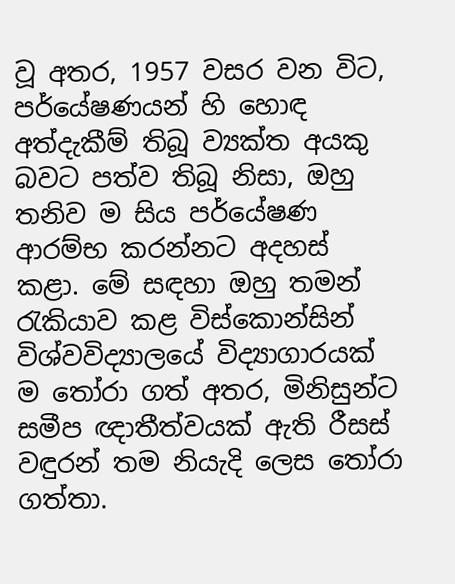වූ අතර, 1957 වසර වන විට, පර්යේෂණයන් හි හොඳ අත්දැකීම් තිබූ ව්‍යක්ත අයකු බවට පත්ව තිබූ නිසා, ඔහු තනිව ම සිය පර්යේෂණ ආරම්භ කරන්නට අදහස් කළා. මේ සඳහා ඔහු තමන් රැකියාව කළ විස්කොන්සින් විශ්වවිද්‍යාලයේ විද්‍යාගාරයක් ම තෝරා ගත් අතර, මිනිසුන්ට සමීප ඥාතීත්වයක් ඇති රීසස් වඳුරන් තම නියැදි ලෙස තෝරා ගත්තා.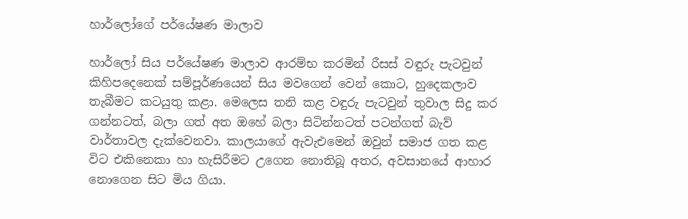හාර්ලෝගේ පර්යේෂණ මාලාව

හාර්ලෝ සිය පර්යේෂණ මාලාව ආරම්භ කරමින් රීසස් වඳුරු පැටවුන් කිහිපදෙනෙක් සම්පූර්ණයෙන් සිය මවගෙන් වෙන් කොට, හුදෙකලාව තැබීමට කටයුතු කළා. මෙලෙස තනි කළ වඳුරු පැටවුන් තුවාල සිදු කර ගන්නටත්, බලා ගත් අත ඔහේ බලා සිටින්නටත් පටන්ගත් බැව් වාර්තාවල දැක්වෙනවා. කාලයාගේ ඇවැඑමෙන් ඔවුන් සමාජ ගත කළ විට එකිනෙකා හා හැසිරීමට උගෙන නොතිබූ අතර, අවසානයේ ආහාර නොගෙන සිට මිය ගියා.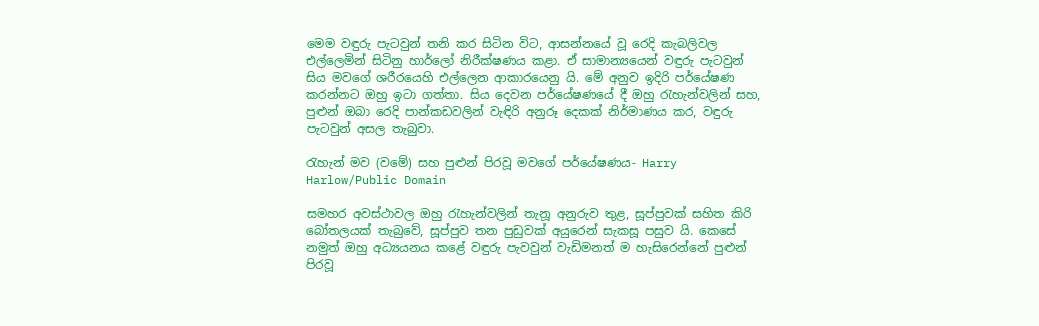මෙම වඳුරු පැටවුන් තනි කර සිටින විට, ආසන්නයේ වූ රෙදි කැබලිවල එල්ලෙමින් සිටිනු හාර්ලෝ නිරීක්ෂණය කළා. ඒ සාමාන්‍යයෙන් වඳුරු පැටවුන් සිය මවගේ ශරීරයෙහි එල්ලෙන ආකාරයෙනු යි. මේ අනුව ඉදිරි පර්යේෂණ කරන්නට ඔහු ඉටා ගත්තා. සිය දෙවන පර්යේෂණයේ දී ඔහු රැහැන්වලින් සහ, පුළුන් ඔබා රෙදි පාන්කඩවලින් වැඳිරි අනුරූ දෙකක් නිර්මාණය කර, වඳුරු පැටවුන් අසල තැබුවා.

රැහැන් මව (වමේ) සහ පුළුන් පිරවූ මවගේ පර්යේෂණය- Harry Harlow/Public Domain

සමහර අවස්ථාවල ඔහු රැහැන්වලින් තැනූ අනුරුව තුළ, සූප්පුවක් සහිත කිරි බෝතලයක් තැබුවේ, සූප්පුව තන පුඩුවක් අයුරෙන් සැකසූ පසුව යි. කෙසේ නමුත් ඔහු අධ්‍යයනය කළේ වඳුරු පැවවුන් වැඩිමනත් ම හැසිරෙන්නේ පුළුන් පිරවූ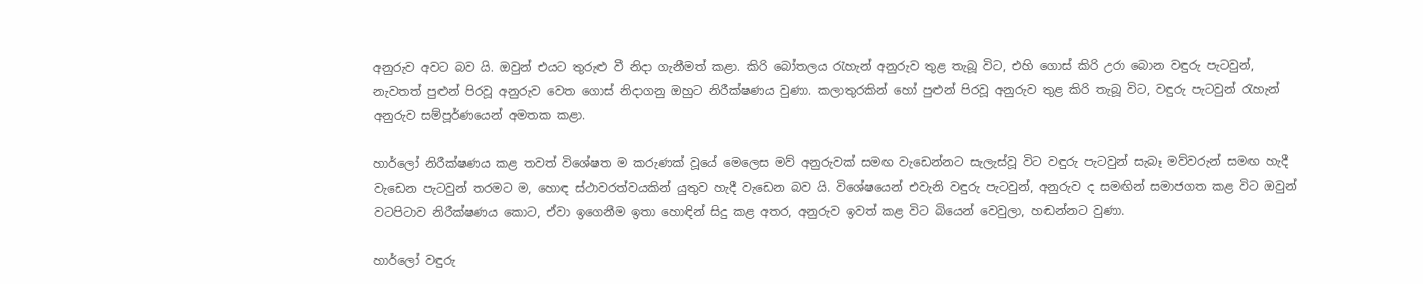අනුරුව අවට බව යි. ඔවුන් එයට තුරුළු වී නිදා ගැනීමත් කළා. කිරි බෝතලය රැහැන් අනුරුව තුළ තැබූ විට, එහි ගොස් කිරි උරා බොන වඳුරු පැටවුන්, නැවතත් පුළුන් පිරවූ අනුරුව වෙත ගොස් නිදාගනු ඔහුට නිරීක්ෂණය වුණා. කලාතුරකින් හෝ පුළුන් පිරවූ අනුරුව තුළ කිරි තැබූ විට, වඳුරු පැටවුන් රැහැන් අනුරුව සම්පූර්ණයෙන් අමතක කළා.

හාර්ලෝ නිරීක්ෂණය කළ තවත් විශේෂත ම කරුණක් වූයේ මෙලෙස මව් අනුරුවක් සමඟ වැඩෙන්නට සැලැස්වූ විට වඳුරු පැටවුන් සැබෑ මව්වරුන් සමඟ හැදී වැඩෙන පැටවුන් තරමට ම, හොඳ ස්ථාවරත්වයකින් යුතුව හැදී වැඩෙන බව යි. විශේෂයෙන් එවැනි වඳුරු පැටවුන්, අනුරුව ද සමඟින් සමාජගත කළ විට ඔවුන් වටපිටාව නිරීක්ෂණය කොට, ඒවා ඉගෙනීම ඉතා හොඳින් සිදු කළ අතර, අනුරුව ඉවත් කළ විට බියෙන් වෙවුලා, හඬන්නට වුණා.

හාර්ලෝ වඳුරු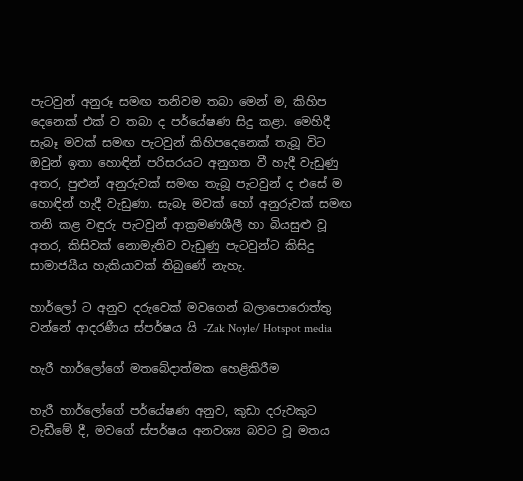පැටවුන් අනුරූ සමඟ තනිවම තබා මෙන් ම, කිහිප දෙනෙක් එක් ව තබා ද පර්යේෂණ සිදු කළා. මෙහිදී සැබෑ මවක් සමඟ පැටවුන් කිහිපදෙනෙක් තැබූ විට ඔවුන් ඉතා හොඳින් පරිසරයට අනුගත වී හැදී වැඩුණු අතර, පුළුන් අනුරුවක් සමඟ තැබූ පැටවුන් ද එසේ ම හොඳින් හැදී වැඩුණා. සැබෑ මවක් හෝ අනුරුවක් සමඟ තනි කළ වඳුරු පැටවුන් ආක්‍රමණශීලී හා බියසුළු වූ අතර, කිසිවක් නොමැතිව වැඩුණු පැටවුන්ට කිසිදු සාමාජයීය හැකියාවක් තිබුණේ නැහැ.

හාර්ලෝ ට අනුව දරුවෙක් මවගෙන් බලාපොරොත්තු වන්නේ ආදරණීය ස්පර්ෂ‍ය යි -Zak Noyle/ Hotspot media

හැරී හාර්ලෝගේ මතබේදාත්මක හෙළිකිරීම

හැරී හාර්ලෝගේ පර්යේෂණ අනුව, කුඩා දරුවකුට වැඩීමේ දී, මවගේ ස්පර්ෂය අනවශ්‍ය බවට වූ මතය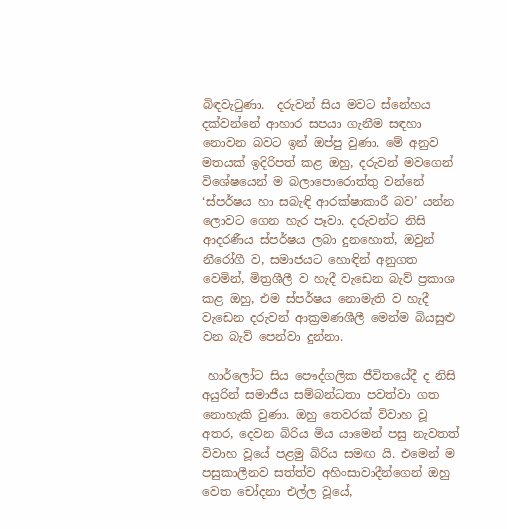බිඳවැටුණා.  දරුවන් සිය මවට ස්නේහය දක්වන්නේ ආහාර සපයා ගැනීම සඳහා නොවන බවට ඉන් ඔප්පු වුණා. මේ අනුව මතයක් ඉදිරිපත් කළ ඔහු, දරුවන් මවගෙන් විශේෂයෙන් ම බලාපොරොත්තු වන්නේ ‘ස්පර්ෂය හා සබැඳි ආරක්ෂාකාරී බව’ යන්න ලොවට ගෙන හැර පෑවා. දරුවන්ට නිසි ආදරණීය ස්පර්ෂය ලබා දුනහොත්, ඔවුන් නීරෝගී ව, සමාජයට හොඳින් අනුගත වෙමින්, මිත්‍රශීලී ව හැදී වැඩෙන බැව් ප්‍රකාශ කළ ඔහු, එම ස්පර්ෂය නොමැති ව හැදී වැඩෙන දරුවන් ආක්‍රමණශීලී මෙන්ම බියසුළු වන බැව් පෙන්වා දුන්නා.

 හාර්ලෝට සිය පෞද්ගලික ජීවිතයේදී ද නිසි අයුරින් සමාජීය සම්බන්ධතා පවත්වා ගත නොහැකි වුණා. ඔහු තෙවරක් විවාහ වූ අතර, දෙවන බිරිය මිය යාමෙන් පසු නැවතත් විවාහ වූයේ පළමු බිරිය සමඟ යි. එමෙන් ම පසුකාලීනව සත්ත්ව අහිංසාවාදීන්ගෙන් ඔහු වෙත චෝදනා එල්ල වූයේ,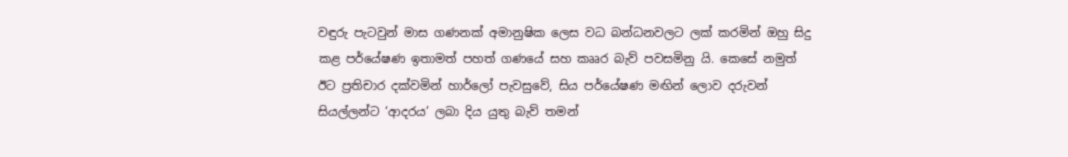වඳුරු පැටවුන් මාස ගණනක් අමානුෂික ලෙස වධ බන්ධනවලට ලක් කරමින් ඔහු සිදු කළ පර්යේෂණ ඉතාමත් පහත් ගණයේ සහ කෲර බැව් පවසමිනු යි. කෙසේ නමුත් ඊට ප්‍රතිචාර දක්වමින් හාර්ලෝ පැවසුවේ, සිය පර්යේෂණ මඟින් ලොව දරුවන් සියල්ලන්ට ‘ආදරය’ ලබා දිය යුතු බැව් තමන්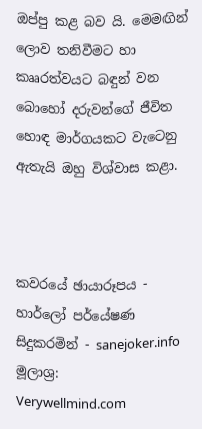ඔප්පු කළ බව යි. මෙමඟින් ලොව තනිවීමට හා කෲරත්වයට බඳුන් වන බොහෝ දරුවන්ගේ ජීවිත හොඳ මාර්ගයකට වැටෙනු ඇතැයි ඔහු විශ්වාස කළා.



කවරයේ ඡායාරූපය - හාර්ලෝ පර්යේෂණ සිදුකරමින් - sanejoker.info
මූලාශ්‍ර:
Verywellmind.com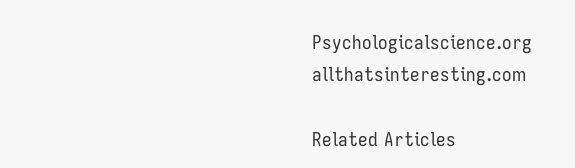Psychologicalscience.org
allthatsinteresting.com

Related Articles